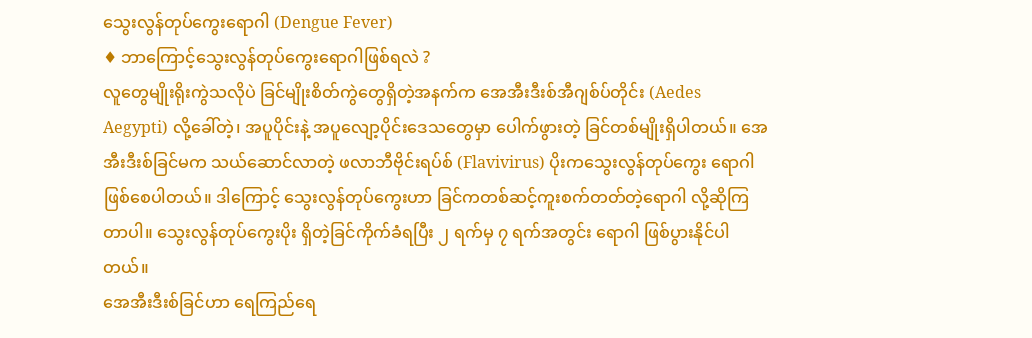သွေးလွန်တုပ်ကွေးရောဂါ (Dengue Fever)
♦ ဘာကြောင့်သွေးလွန်တုပ်ကွေးရောဂါဖြစ်ရလဲ ?
လူတွေမျိုးရိုးကွဲသလိုပဲ ခြင်မျိုးစိတ်ကွဲတွေရှိတဲ့အနက်က အေအီးဒီးစ်အီဂျစ်ပ်တိုင်း (Aedes Aegypti) လို့ခေါ်တဲ့၊ အပူပိုင်းနဲ့ အပူလျော့ပိုင်းဒေသတွေမှာ ပေါက်ဖွားတဲ့ ခြင်တစ်မျိုးရှိပါတယ်။ အေအီးဒီးစ်ခြင်မက သယ်ဆောင်လာတဲ့ ဖလာဘီဗိုင်းရပ်စ် (Flavivirus) ပိုးကသွေးလွန်တုပ်ကွေး ရောဂါဖြစ်စေပါတယ်။ ဒါကြောင့် သွေးလွန်တုပ်ကွေးဟာ ခြင်ကတစ်ဆင့်ကူးစက်တတ်တဲ့ရောဂါ လို့ဆိုကြတာပါ။ သွေးလွန်တုပ်ကွေးပိုး ရှိတဲ့ခြင်ကိုက်ခံရပြီး ၂ ရက်မှ ၇ ရက်အတွင်း ရောဂါ ဖြစ်ပွားနိုင်ပါတယ်။
အေအီးဒီးစ်ခြင်ဟာ ရေကြည်ရေ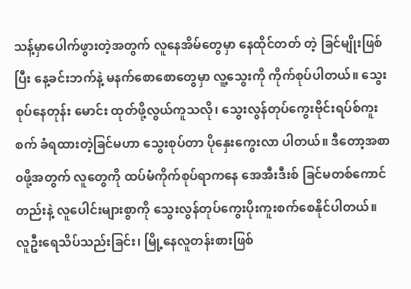သန့်မှာပေါက်ဖွားတဲ့အတွက် လူနေအိမ်တွေမှာ နေထိုင်တတ် တဲ့ ခြင်မျိုးဖြစ်ပြီး နေ့ခင်းဘက်နဲ့ မနက်စောစောတွေမှာ လူ့သွေးကို ကိုက်စုပ်ပါတယ်။ သွေးစုပ်နေတုန်း မောင်း ထုတ်ဖို့လွယ်ကူသလို၊ သွေးလွန်တုပ်ကွေးဗိုင်းရပ်စ်ကူးစက် ခံရထားတဲ့ခြင်မဟာ သွေးစုပ်တာ ပိုနှေးကွေးလာ ပါတယ်။ ဒီတော့အစာ၀ဖို့အတွက် လူတွေကို ထပ်မံကိုက်စုပ်ရာကနေ အေအီးဒီးစ် ခြင်မတစ်ကောင်တည်းနဲ့ လူပေါင်းများစွာကို သွေးလွန်တုပ်ကွေးပိုးကူးစက်စေနိုင်ပါတယ်။
လူဦးရေသိပ်သည်းခြင်း၊ မြို့နေလူတန်းစားဖြစ်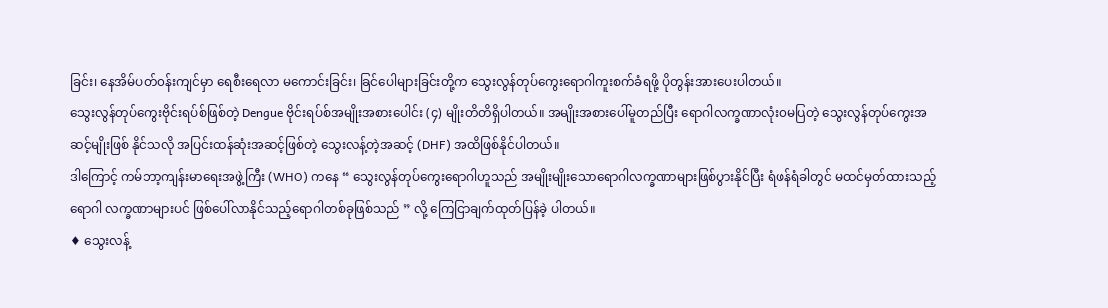ခြင်း၊ နေအိမ်ပတ်၀န်းကျင်မှာ ရေစီးရေလာ မကောင်းခြင်း၊ ခြင်ပေါများခြင်းတို့က သွေးလွန်တုပ်ကွေးရောဂါကူးစက်ခံရဖို့ ပိုတွန်းအားပေးပါတယ်။
သွေးလွန်တုပ်ကွေးဗိုင်းရပ်စ်ဖြစ်တဲ့ Dengue ဗိုင်းရပ်စ်အမျိုးအစားပေါင်း (၄) မျိုးတိတိရှိပါတယ်။ အမျိုးအစားပေါ်မူတည်ပြီး ရောဂါလက္ခဏာလုံး၀မပြတဲ့ သွေးလွန်တုပ်ကွေးအဆင့်မျိုးဖြစ် နိုင်သလို အပြင်းထန်ဆုံးအဆင့်ဖြစ်တဲ့ သွေးလန့်တဲ့အဆင့် (DHF) အထိဖြစ်နိုင်ပါတယ်။
ဒါကြောင့် ကမ်ဘာ့ကျန်းမာရေးအဖွဲ့ကြီး (WHO) ကနေ “ သွေးလွန်တုပ်ကွေးရောဂါဟူသည် အမျိုးမျိုးသောရောဂါလက္ခဏာများဖြစ်ပွားနိုင်ပြီး ရံဖန်ရံခါတွင် မထင်မှတ်ထားသည့်ရောဂါ လက္ခဏာများပင် ဖြစ်ပေါ်လာနိုင်သည့်ရောဂါတစ်ခုဖြစ်သည် ” လို့ ကြေငြာချက်ထုတ်ပြန်ခဲ့ ပါတယ်။
♦ သွေးလန့်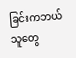ခြင်းကဘယ်သူတွေ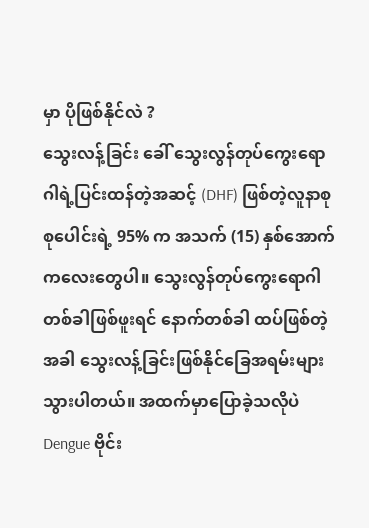မှာ ပိုဖြစ်နိုင်လဲ ?
သွေးလန့်ခြင်း ခေါ် သွေးလွန်တုပ်ကွေးရောဂါရဲ့ပြင်းထန်တဲ့အဆင့် (DHF) ဖြစ်တဲ့လူနာစုစုပေါင်းရဲ့ 95% က အသက် (15) နှစ်အောက် ကလေးတွေပါ။ သွေးလွန်တုပ်ကွေးရောဂါတစ်ခါဖြစ်ဖူးရင် နောက်တစ်ခါ ထပ်ဖြစ်တဲ့ အခါ သွေးလန့်ခြင်းဖြစ်နိုင်ခြေအရမ်းများသွားပါတယ်။ အထက်မှာပြောခဲ့သလိုပဲ Dengue ဗိုင်း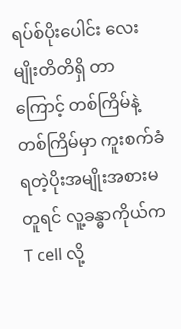ရပ်စ်ပိုးပေါင်း လေးမျိုးတိတိရှိ တာကြောင့် တစ်ကြိမ်နဲ့တစ်ကြိမ်မှာ ကူးစက်ခံရတဲ့ပိုးအမျိုးအစားမတူရင် လူ့ခန္ဓာကိုယ်က T cell လို့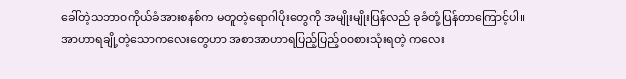ခေါ်တဲ့သဘာ၀ကိုယ်ခံအားစနစ်က မတူတဲ့ရောဂါပိုးတွေကို အမျိုးမျိုးပြန်လည် ခုခံတုံ့ပြန်တာကြောင့်ပါ။
အာဟာရချို့တဲ့သောကလေးတွေဟာ အစာအာဟာရပြည့်ပြည့်၀၀စားသုံးရတဲ့ ကလေး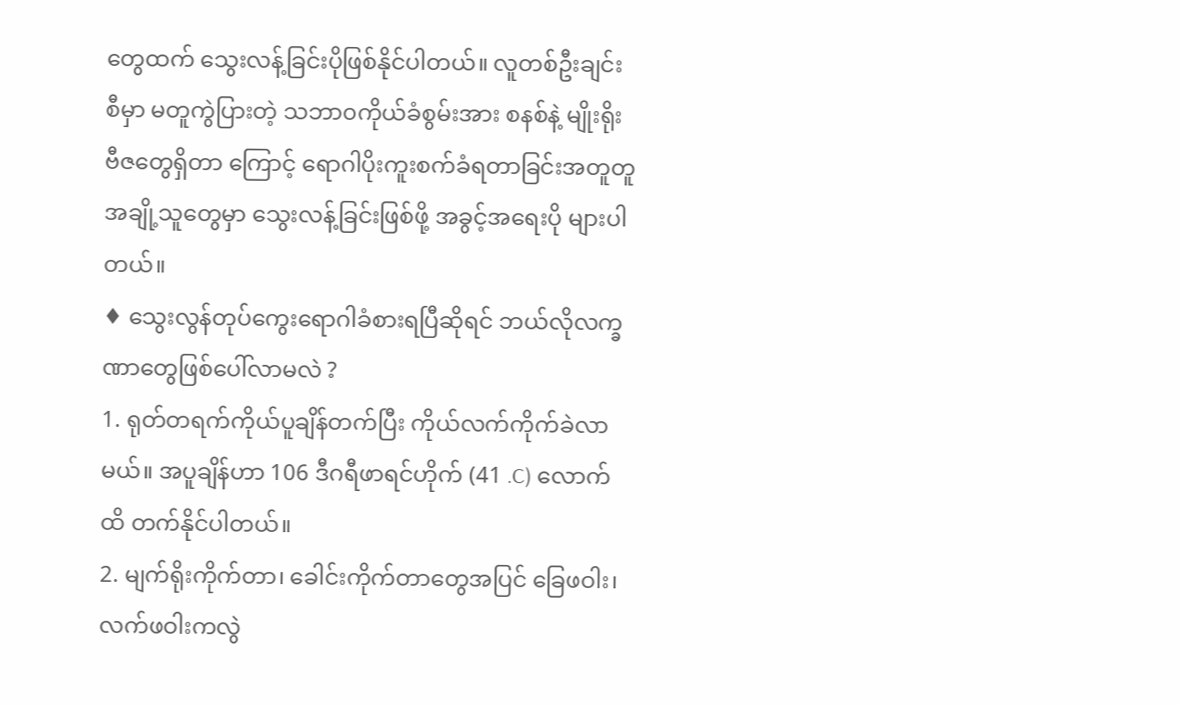တွေထက် သွေးလန့်ခြင်းပိုဖြစ်နိုင်ပါတယ်။ လူတစ်ဦးချင်းစီမှာ မတူကွဲပြားတဲ့ သဘာ၀ကိုယ်ခံစွမ်းအား စနစ်နဲ့ မျိုးရိုးဗီဇတွေရှိတာ ကြောင့် ရောဂါပိုးကူးစက်ခံရတာခြင်းအတူတူ အချို့သူတွေမှာ သွေးလန့်ခြင်းဖြစ်ဖို့ အခွင့်အရေးပို များပါတယ်။
♦ သွေးလွန်တုပ်ကွေးရောဂါခံစားရပြီဆိုရင် ဘယ်လိုလက္ခဏာတွေဖြစ်ပေါ်လာမလဲ ?
1. ရုတ်တရက်ကိုယ်ပူချိန်တက်ပြီး ကိုယ်လက်ကိုက်ခဲလာမယ်။ အပူချိန်ဟာ 106 ဒီဂရီဖာရင်ဟိုက် (41 .C) လောက်ထိ တက်နိုင်ပါတယ်။
2. မျက်ရိုးကိုက်တာ၊ ခေါင်းကိုက်တာတွေအပြင် ခြေဖဝါး၊ လက်ဖဝါးကလွဲ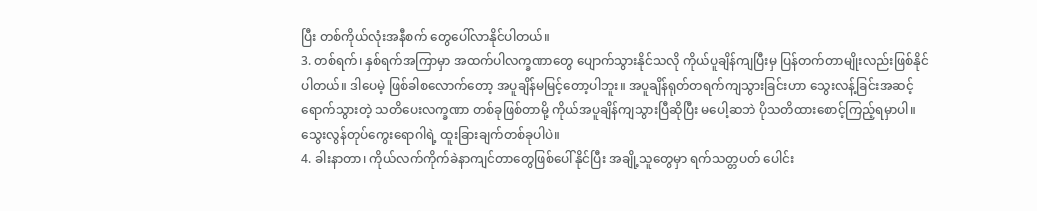ပြီး တစ်ကိုယ်လုံးအနီစက် တွေပေါ်လာနိုင်ပါတယ်။
3. တစ်ရက်၊ နှစ်ရက်အကြာမှာ အထက်ပါလက္ခဏာတွေ ပျောက်သွားနိုင်သလို ကိုယ်ပူချိန်ကျပြီးမှ ပြန်တက်တာမျိုးလည်းဖြစ်နိုင်ပါတယ်။ ဒါပေမဲ့ ဖြစ်ခါစလောက်တော့ အပူချိန်မမြင့်တော့ပါဘူး။ အပူချိန်ရုတ်တရက်ကျသွားခြင်းဟာ သွေးလန့်ခြင်းအဆင့်ရောက်သွားတဲ့ သတိပေးလက္ခဏာ တစ်ခုဖြစ်တာမို့ ကိုယ်အပူချိန်ကျသွားပြီဆိုပြီး မပေါ့ဆဘဲ ပိုသတိထားစောင့်ကြည့်ရမှာပါ။ သွေးလွန်တုပ်ကွေးရောဂါရဲ့ ထူးခြားချက်တစ်ခုပါပဲ။
4. ခါးနာတာ၊ ကိုယ်လက်ကိုက်ခဲနာကျင်တာတွေဖြစ်ပေါ်နိုင်ပြီး အချို့သူတွေမှာ ရက်သတ္တပတ် ပေါင်း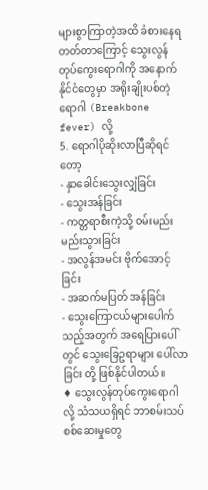များစွာကြာတဲ့အထိ ခံစားနေရတတ်တာကြောင့် သွေးလွန်တုပ်ကွေးရောဂါကို အနောက်နိုင်ငံတွေမှာ အရိုးချိုးပစ်တဲ့ရောဂါ (Breakbone fever) လို့
5. ရောဂါပိုဆိုးလာပြီဆိုရင်တော့
- နှာခေါင်းသွေးလျှံခြင်း
- သွေးအန်ခြင်း
- ကတ္တရာစီးကဲ့သို့ ၀မ်းမည်းမည်းသွားခြင်း
- အလွန်အမင်း ဗိုက်အောင့်ခြင်း
- အဆက်မပြတ် အန်ခြင်း
- သွေးကြောငယ်များပေါက်သည့်အတွက် အရေပြားပေါ်တွင် သွေးခြေဥရာများ ပေါ်လာခြင်း တို့ ဖြစ်နိုင်ပါတယ်။
♦ သွေးလွန်တုပ်ကွေးရောဂါလို့ သံသယရှိရင် ဘာစမ်းသပ်စစ်ဆေးမှုတွေ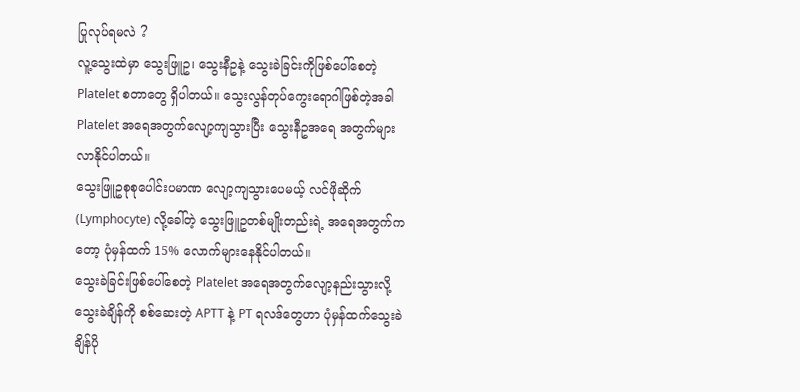ပြုလုပ်ရမလဲ ?
လူ့သွေးထဲမှာ သွေးဖြူဥ၊ သွေးနီဥနဲ့ သွေးခဲခြင်းကိုဖြစ်ပေါ်စေတဲ့ Platelet စတာတွေ ရှိပါတယ်။ သွေးလွန်တုပ်ကွေးရောဂါဖြစ်တဲ့အခါ Platelet အရေအတွက်လျော့ကျသွားပြီး သွေးနီဥအရေ အတွက်များလာနိုင်ပါတယ်။
သွေးဖြူဥစုစုပေါင်းပမာဏ လျော့ကျသွားပေမယ့် လင်ဖိုဆိုက် (Lymphocyte) လို့ခေါ်တဲ့ သွေးဖြူဥတစ်မျိုးတည်းရဲ့ အရေအတွက်ကတော့ ပုံမှန်ထက် 15% လောက်များနေနိုင်ပါတယ်။
သွေးခဲခြင်းဖြစ်ပေါ်စေတဲ့ Platelet အရေအတွက်လျော့နည်းသွားလို့ သွေးခဲချိန်ကို စစ်ဆေးတဲ့ APTT နဲ့ PT ရလဒ်တွေဟာ ပုံမှန်ထက်သွေးခဲချိန်ပို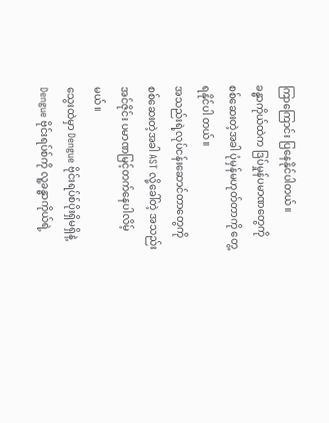ကြာကြောင်း ပြနေနိုင်ပါတယ်။
ခန္ဓာကိုယ်ထဲက ဒြပ်မှုန်ပမာဏတွေကို စစ်ဆေးတဲ့အခါ ပုံမှန်မဟုတ်တာကို တွေ့ရနိုင်ပါ တယ်။
အသည်းရဲ့လုပ်ငန်းဆောင်တာတွေကို စစ်ဆေးတဲ့အခါ AST လို့ခေါ်တဲ့ အသည်းအင်ဇိုင်း ပမာဏမြင့်တက်နေပါလိမ့်မယ်။
သွေးထဲမှာ Dengue ဗိုင်းရပ်စ်ပိုးရှိမရှိနဲ့ Dengue ဗိုင်းရပ်စ်ကို လူ့ခန္ဓာကိုယ်ရဲ့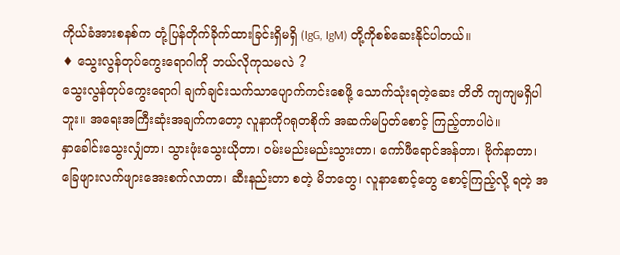ကိုယ်ခံအားစနစ်က တုံ့ပြန်တိုက်ခိုက်ထားခြင်းရှိမရှိ (IgG, IgM) တို့ကိုစစ်ဆေးနိုင်ပါတယ်။
♦ သွေးလွန်တုပ်ကွေးရောဂါကို ဘယ်လိုကုသမလဲ ?
သွေးလွန်တုပ်ကွေးရောဂါ ချက်ချင်းသက်သာပျောက်ကင်းစေဖို့ သောက်သုံးရတဲ့ဆေး တိတိ ကျကျမရှိပါဘူး။ အရေးအကြီးဆုံးအချက်ကတော့ လူနာကိုဂရုတစိုက် အဆက်မပြတ်စောင့် ကြည့်တာပါပဲ။
နှာခေါင်းသွေးလျှံတာ၊ သွားဖုံးသွေးယိုတာ၊ ၀မ်းမည်းမည်းသွားတာ၊ ကော်ဖီရောင်အန်တာ၊ ဗိုက်နာတာ၊ ခြေဖျားလက်ဖျားအေးစက်လာတာ၊ ဆီးနည်းတာ စတဲ့ မိဘတွေ၊ လူနာစောင့်တွေ စောင့်ကြည့်လို့ ရတဲ့ အ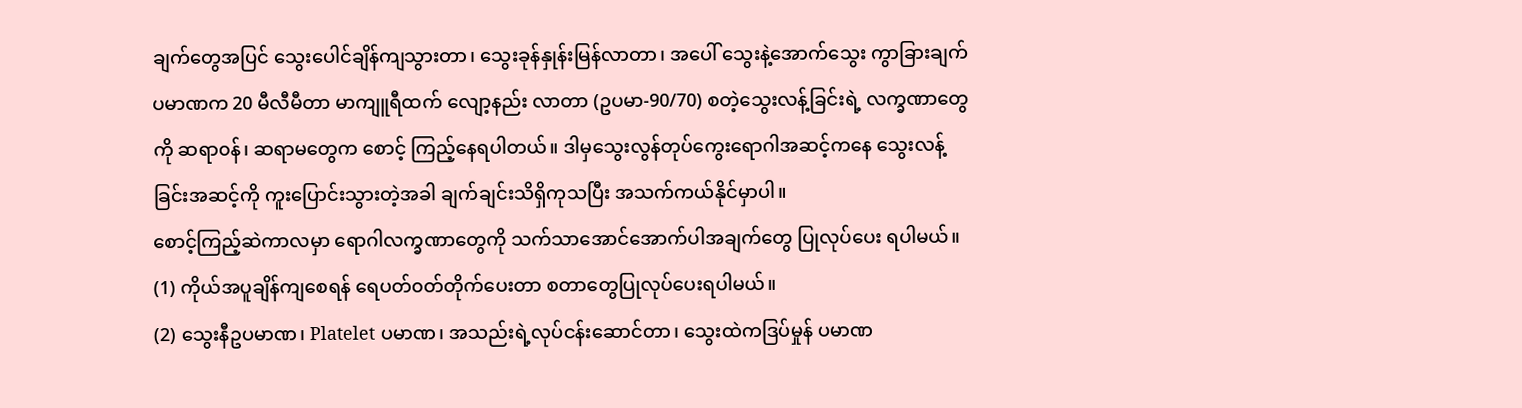ချက်တွေအပြင် သွေးပေါင်ချိန်ကျသွားတာ၊ သွေးခုန်နှုန်းမြန်လာတာ၊ အပေါ် သွေးနဲ့အောက်သွေး ကွာခြားချက်ပမာဏက 20 မီလီမီတာ မာကျူရီထက် လျော့နည်း လာတာ (ဥပမာ-90/70) စတဲ့သွေးလန့်ခြင်းရဲ့ လက္ခဏာတွေကို ဆရာ၀န်၊ ဆရာမတွေက စောင့် ကြည့်နေရပါတယ်။ ဒါမှသွေးလွန်တုပ်ကွေးရောဂါအဆင့်ကနေ သွေးလန့်ခြင်းအဆင့်ကို ကူးပြောင်းသွားတဲ့အခါ ချက်ချင်းသိရှိကုသပြီး အသက်ကယ်နိုင်မှာပါ။
စောင့်ကြည့်ဆဲကာလမှာ ရောဂါလက္ခဏာတွေကို သက်သာအောင်အောက်ပါအချက်တွေ ပြုလုပ်ပေး ရပါမယ်။
(1) ကိုယ်အပူချိန်ကျစေရန် ရေပတ်၀တ်တိုက်ပေးတာ စတာတွေပြုလုပ်ပေးရပါမယ်။
(2) သွေးနီဥပမာဏ၊ Platelet ပမာဏ၊ အသည်းရဲ့လုပ်ငန်းဆောင်တာ၊ သွေးထဲကဒြပ်မှုန် ပမာဏ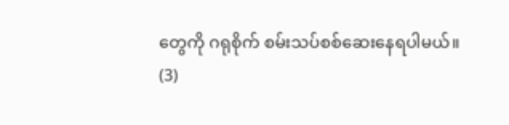တွေကို ဂရုစိုက် စမ်းသပ်စစ်ဆေးနေရပါမယ်။
(3)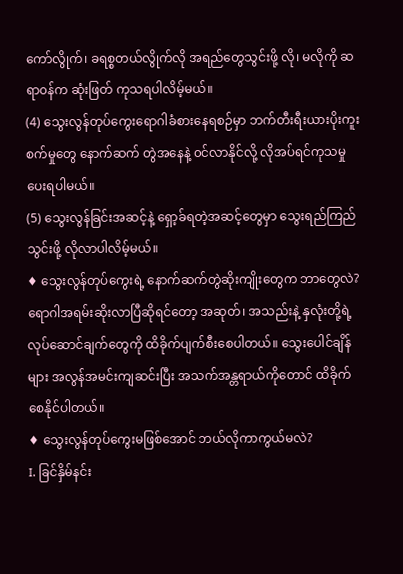ကော်လွိုက်၊ ခရစ္စတယ်လွိုက်လို အရည်တွေသွင်းဖို့ လို၊ မလိုကို ဆရာ၀န်က ဆုံးဖြတ် ကုသရပါလိမ့်မယ်။
(4) သွေးလွန်တုပ်ကွေးရောဂါခံစားနေရစဉ်မှာ ဘက်တီးရီးယားပိုးကူးစက်မှုတွေ နောက်ဆက် တွဲအနေနဲ့ ၀င်လာနိုင်လို့ လိုအပ်ရင်ကုသမှုပေးရပါမယ်။
(5) သွေးလွန်ခြင်းအဆင့်နဲ့ ရှော့ခ်ရတဲ့အဆင့်တွေမှာ သွေးရည်ကြည်သွင်းဖို့ လိုလာပါလိမ့်မယ်။
♦ သွေးလွန်တုပ်ကွေးရဲ့ နောက်ဆက်တွဲဆိုးကျိုးတွေက ဘာတွေလဲ?
ရောဂါအရမ်းဆိုးလာပြီဆိုရင်တော့ အဆုတ်၊ အသည်းနဲ့ နှလုံးတို့ရဲ့ လုပ်ဆောင်ချက်တွေကို ထိခိုက်ပျက်စီးစေပါတယ်။ သွေးပေါင်ချိန်များ အလွန်အမင်းကျဆင်းပြီး အသက်အန္တရာယ်ကိုတောင် ထိခိုက်စေနိုင်ပါတယ်။
♦ သွေးလွန်တုပ်ကွေးမဖြစ်အောင် ဘယ်လိုကာကွယ်မလဲ?
I. ခြင်နှိမ်နင်း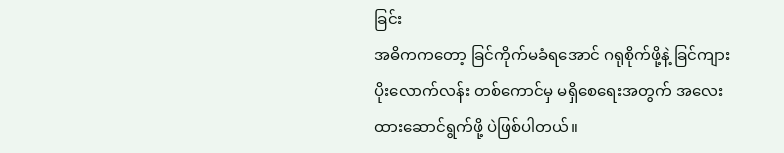ခြင်း
အဓိကကတော့ ခြင်ကိုက်မခံရအောင် ဂရုစိုက်ဖို့နဲ့ ခြင်ကျားပိုးလောက်လန်း တစ်ကောင်မှ မရှိစေရေးအတွက် အလေးထားဆောင်ရွက်ဖို့ ပဲဖြစ်ပါတယ်။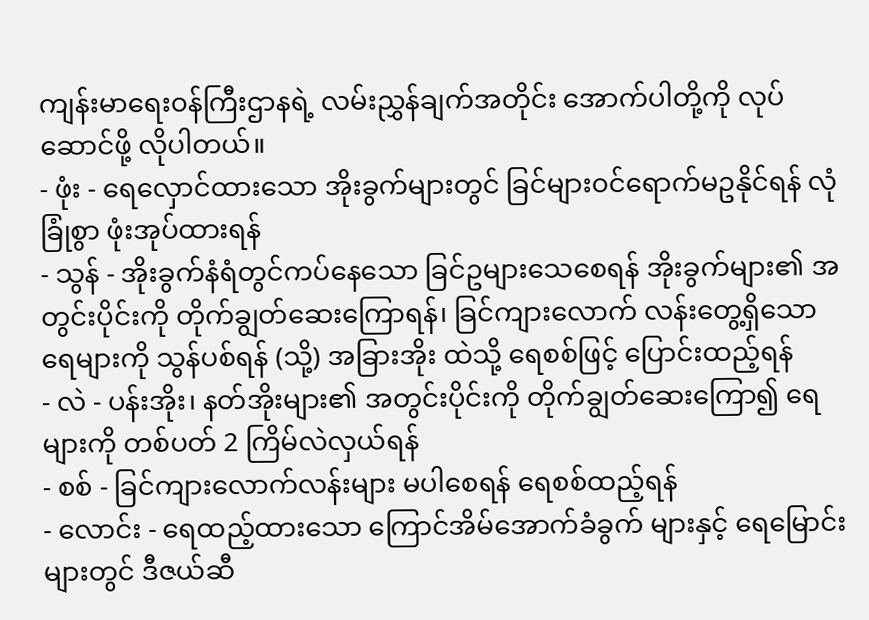ကျန်းမာရေး၀န်ကြီးဌာနရဲ့ လမ်းညွှန်ချက်အတိုင်း အောက်ပါတို့ကို လုပ်ဆောင်ဖို့ လိုပါတယ်။
- ဖုံး - ရေလှောင်ထားသော အိုးခွက်များတွင် ခြင်များ၀င်ရောက်မဥနိုင်ရန် လုံခြုံစွာ ဖုံးအုပ်ထားရန်
- သွန် - အိုးခွက်နံရံတွင်ကပ်နေသော ခြင်ဥများသေစေရန် အိုးခွက်များ၏ အတွင်းပိုင်းကို တိုက်ချွတ်ဆေးကြောရန်၊ ခြင်ကျားလောက် လန်းတွေ့ရှိသော ရေများကို သွန်ပစ်ရန် (သို့) အခြားအိုး ထဲသို့ ရေစစ်ဖြင့် ပြောင်းထည့်ရန်
- လဲ - ပန်းအိုး၊ နတ်အိုးများ၏ အတွင်းပိုင်းကို တိုက်ချွတ်ဆေးကြော၍ ရေများကို တစ်ပတ် 2 ကြိမ်လဲလှယ်ရန်
- စစ် - ခြင်ကျားလောက်လန်းများ မပါစေရန် ရေစစ်ထည့်ရန်
- လောင်း - ရေထည့်ထားသော ကြောင်အိမ်အောက်ခံခွက် များနှင့် ရေမြောင်းများတွင် ဒီဇယ်ဆီ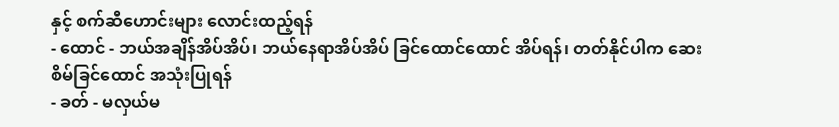နှင့် စက်ဆီဟောင်းများ လောင်းထည့်ရန်
- ထောင် - ဘယ်အချိန်အိပ်အိပ်၊ ဘယ်နေရာအိပ်အိပ် ခြင်ထောင်ထောင် အိပ်ရန်၊ တတ်နိုင်ပါက ဆေးစိမ်ခြင်ထောင် အသုံးပြုရန်
- ခတ် - မလှယ်မ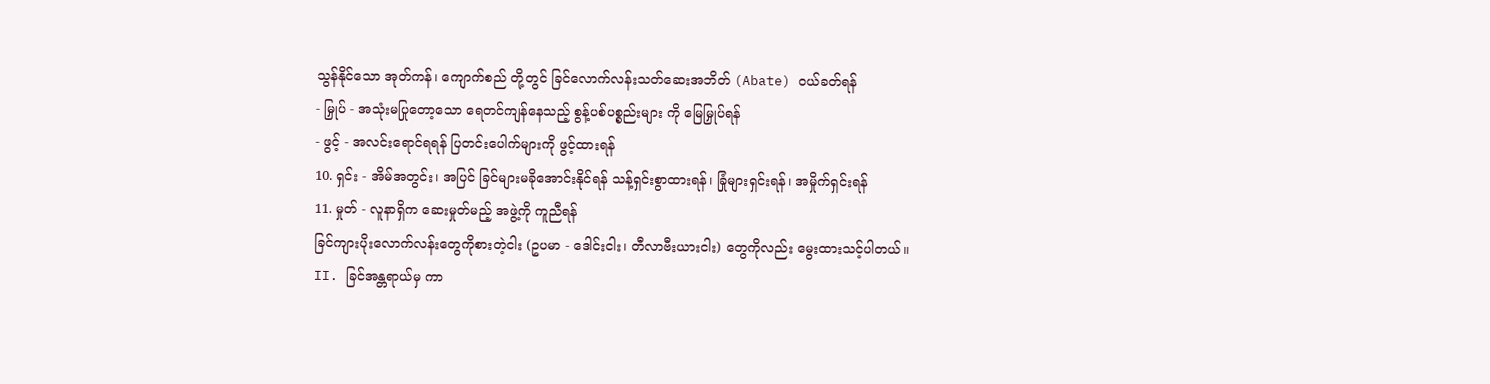သွန်နိုင်သော အုတ်ကန်၊ ကျောက်စည် တို့တွင် ခြင်လောက်လန်းသတ်ဆေးအဘိတ် (Abate) ၀ယ်ခတ်ရန်
- မြှုပ် - အသုံးမပြုတော့သော ရေတင်ကျန်နေသည့် စွန့်ပစ်ပစ္စည်းများ ကို မြေမြှုပ်ရန်
- ဖွင့် - အလင်းရောင်ရရန် ပြတင်းပေါက်များကို ဖွင့်ထားရန်
10. ရှင်း - အိမ်အတွင်း၊ အပြင် ခြင်များမခိုအောင်းနိုင်ရန် သန့်ရှင်းစွာထားရန်၊ ခြုံများရှင်းရန်၊ အမှိုက်ရှင်းရန်
11. မှုတ် - လူနာရှိက ဆေးမှုတ်မည့် အဖွဲ့ကို ကူညီရန်
ခြင်ကျားပိုးလောက်လန်းတွေကိုစားတဲ့ငါး (ဥပမာ - ဒေါင်းငါး၊ တီလာဗီးယားငါး) တွေကိုလည်း မွေးထားသင့်ပါတယ်။
II. ခြင်အန္တရာယ်မှ ကာ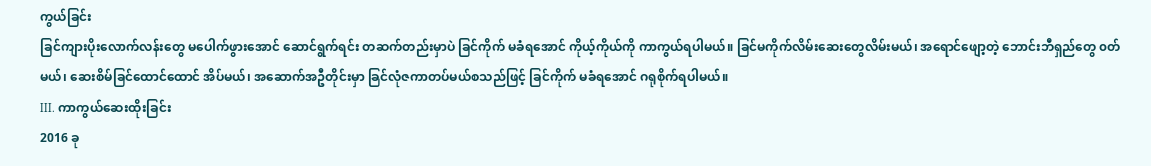ကွယ်ခြင်း
ခြင်ကျားပိုးလောက်လန်းတွေ မပေါက်ဖွားအောင် ဆောင်ရွက်ရင်း တဆက်တည်းမှာပဲ ခြင်ကိုက် မခံရအောင် ကိုယ့်ကိုယ်ကို ကာကွယ်ရပါမယ်။ ခြင်မကိုက်လိမ်းဆေးတွေလိမ်းမယ်၊ အရောင်ဖျော့တဲ့ ဘောင်းဘီရှည်တွေ ၀တ်မယ်၊ ဆေးစိမ်ခြင်ထောင်ထောင် အိပ်မယ်၊ အဆောက်အဦတိုင်းမှာ ခြင်လုံဇကာတပ်မယ်စသည်ဖြင့် ခြင်ကိုက် မခံရအောင် ဂရုစိုက်ရပါမယ်။
III. ကာကွယ်ဆေးထိုးခြင်း
2016 ခု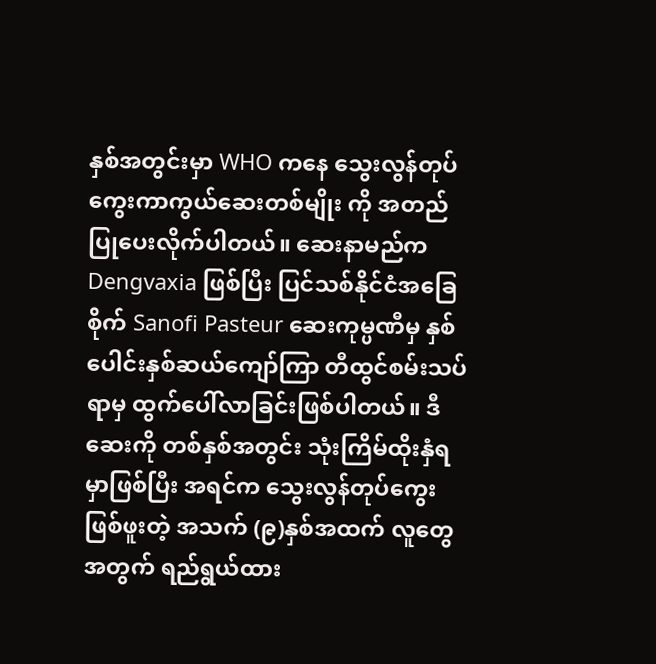နှစ်အတွင်းမှာ WHO ကနေ သွေးလွန်တုပ်ကွေးကာကွယ်ဆေးတစ်မျိုး ကို အတည်ပြုပေးလိုက်ပါတယ်။ ဆေးနာမည်က Dengvaxia ဖြစ်ပြီး ပြင်သစ်နိုင်ငံအခြေစိုက် Sanofi Pasteur ဆေးကုမ္ပဏီမှ နှစ်ပေါင်းနှစ်ဆယ်ကျော်ကြာ တီထွင်စမ်းသပ်ရာမှ ထွက်ပေါ်လာခြင်းဖြစ်ပါတယ်။ ဒီဆေးကို တစ်နှစ်အတွင်း သုံးကြိမ်ထိုးနှံရမှာဖြစ်ပြီး အရင်က သွေးလွန်တုပ်ကွေးဖြစ်ဖူးတဲ့ အသက် (၉)နှစ်အထက် လူတွေအတွက် ရည်ရွယ်ထား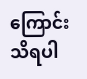ကြောင်း သိရပါ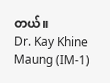တယ်။
Dr. Kay Khine Maung (IM-1)